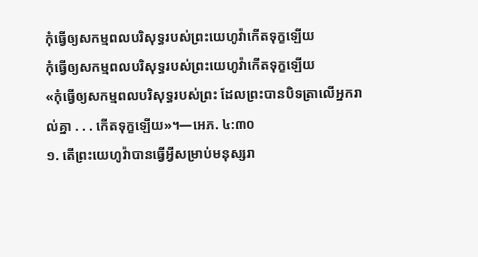កុំធ្វើឲ្យសកម្មពលបរិសុទ្ធរបស់ព្រះយេហូវ៉ាកើតទុក្ខឡើយ
កុំធ្វើឲ្យសកម្មពលបរិសុទ្ធរបស់ព្រះយេហូវ៉ាកើតទុក្ខឡើយ
«កុំធ្វើឲ្យសកម្មពលបរិសុទ្ធរបស់ព្រះ ដែលព្រះបានបិទត្រាលើអ្នករាល់គ្នា . . . កើតទុក្ខឡើយ»។—អេភ. ៤:៣០
១. តើព្រះយេហូវ៉ាបានធ្វើអ្វីសម្រាប់មនុស្សរា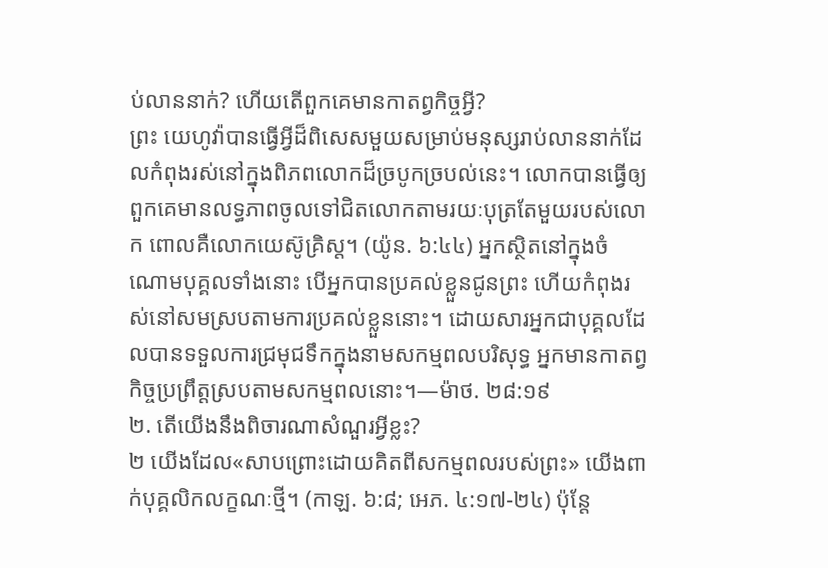ប់លាននាក់? ហើយតើពួកគេមានកាតព្វកិច្ចអ្វី?
ព្រះ យេហូវ៉ាបានធ្វើអ្វីដ៏ពិសេសមួយសម្រាប់មនុស្សរាប់លាននាក់ដែលកំពុងរស់នៅក្នុងពិភពលោកដ៏ច្របូកច្របល់នេះ។ លោកបានធ្វើឲ្យពួកគេមានលទ្ធភាពចូលទៅជិតលោកតាមរយៈបុត្រតែមួយរបស់លោក ពោលគឺលោកយេស៊ូគ្រិស្ត។ (យ៉ូន. ៦:៤៤) អ្នកស្ថិតនៅក្នុងចំណោមបុគ្គលទាំងនោះ បើអ្នកបានប្រគល់ខ្លួនជូនព្រះ ហើយកំពុងរស់នៅសមស្របតាមការប្រគល់ខ្លួននោះ។ ដោយសារអ្នកជាបុគ្គលដែលបានទទួលការជ្រមុជទឹកក្នុងនាមសកម្មពលបរិសុទ្ធ អ្នកមានកាតព្វកិច្ចប្រព្រឹត្តស្របតាមសកម្មពលនោះ។—ម៉ាថ. ២៨:១៩
២. តើយើងនឹងពិចារណាសំណួរអ្វីខ្លះ?
២ យើងដែល«សាបព្រោះដោយគិតពីសកម្មពលរបស់ព្រះ» យើងពាក់បុគ្គលិកលក្ខណៈថ្មី។ (កាឡ. ៦:៨; អេភ. ៤:១៧-២៤) ប៉ុន្តែ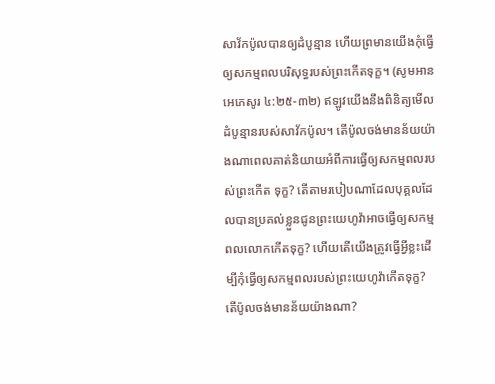សាវ័កប៉ូលបានឲ្យដំបូន្មាន ហើយព្រមានយើងកុំធ្វើឲ្យសកម្មពលបរិសុទ្ធរបស់ព្រះកើតទុក្ខ។ (សូមអាន អេភេសូរ ៤:២៥-៣២) ឥឡូវយើងនឹងពិនិត្យមើលដំបូន្មានរបស់សាវ័កប៉ូល។ តើប៉ូលចង់មានន័យយ៉ាងណាពេលគាត់និយាយអំពីការធ្វើឲ្យសកម្មពលរបស់ព្រះកើត ទុក្ខ? តើតាមរបៀបណាដែលបុគ្គលដែលបានប្រគល់ខ្លួនជូនព្រះយេហូវ៉ាអាចធ្វើឲ្យសកម្មពលលោកកើតទុក្ខ? ហើយតើយើងត្រូវធ្វើអ្វីខ្លះដើម្បីកុំធ្វើឲ្យសកម្មពលរបស់ព្រះយេហូវ៉ាកើតទុក្ខ?
តើប៉ូលចង់មានន័យយ៉ាងណា?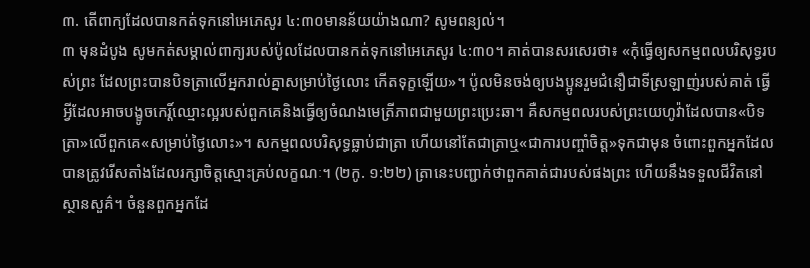៣. តើពាក្យដែលបានកត់ទុកនៅអេភេសូរ ៤:៣០មានន័យយ៉ាងណា? សូមពន្យល់។
៣ មុនដំបូង សូមកត់សម្គាល់ពាក្យរបស់ប៉ូលដែលបានកត់ទុកនៅអេភេសូរ ៤:៣០។ គាត់បានសរសេរថា៖ «កុំធ្វើឲ្យសកម្មពលបរិសុទ្ធរបស់ព្រះ ដែលព្រះបានបិទត្រាលើអ្នករាល់គ្នាសម្រាប់ថ្ងៃលោះ កើតទុក្ខឡើយ»។ ប៉ូលមិនចង់ឲ្យបងប្អូនរួមជំនឿជាទីស្រឡាញ់របស់គាត់ ធ្វើអ្វីដែលអាចបង្ខូចកេរ្ដិ៍ឈ្មោះល្អរបស់ពួកគេនិងធ្វើឲ្យចំណងមេត្រីភាពជាមួយព្រះប្រេះឆា។ គឺសកម្មពលរបស់ព្រះយេហូវ៉ាដែលបាន«បិទត្រា»លើពួកគេ«សម្រាប់ថ្ងៃលោះ»។ សកម្មពលបរិសុទ្ធធ្លាប់ជាត្រា ហើយនៅតែជាត្រាឬ«ជាការបញ្ចាំចិត្ត»ទុកជាមុន ចំពោះពួកអ្នកដែលបានត្រូវរើសតាំងដែលរក្សាចិត្តស្មោះគ្រប់លក្ខណៈ។ (២កូ. ១:២២) ត្រានេះបញ្ជាក់ថាពួកគាត់ជារបស់ផងព្រះ ហើយនឹងទទួលជីវិតនៅស្ថានសួគ៌។ ចំនួនពួកអ្នកដែ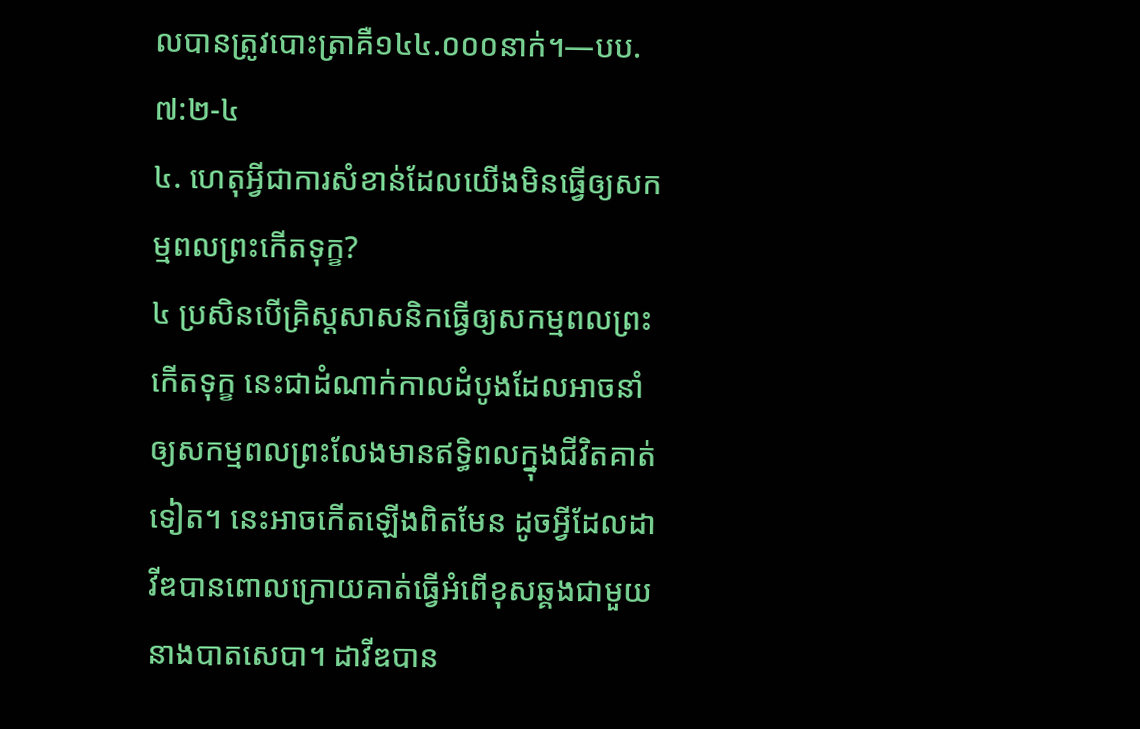លបានត្រូវបោះត្រាគឺ១៤៤.០០០នាក់។—បប. ៧:២-៤
៤. ហេតុអ្វីជាការសំខាន់ដែលយើងមិនធ្វើឲ្យសកម្មពលព្រះកើតទុក្ខ?
៤ ប្រសិនបើគ្រិស្តសាសនិកធ្វើឲ្យសកម្មពលព្រះកើតទុក្ខ នេះជាដំណាក់កាលដំបូងដែលអាចនាំឲ្យសកម្មពលព្រះលែងមានឥទ្ធិពលក្នុងជីវិតគាត់ទៀត។ នេះអាចកើតឡើងពិតមែន ដូចអ្វីដែលដាវីឌបានពោលក្រោយគាត់ធ្វើអំពើខុសឆ្គងជាមួយនាងបាតសេបា។ ដាវីឌបាន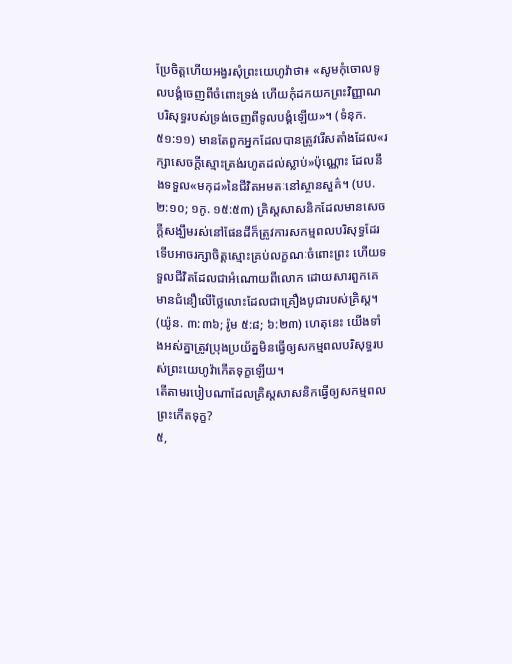ប្រែចិត្តហើយអង្វរសុំព្រះយេហូវ៉ាថា៖ «សូមកុំចោលទូលបង្គំចេញពីចំពោះទ្រង់ ហើយកុំដកយកព្រះវិញ្ញាណបរិសុទ្ធរបស់ទ្រង់ចេញពីទូលបង្គំឡើយ»។ (ទំនុក. ៥១:១១) មានតែពួកអ្នកដែលបានត្រូវរើសតាំងដែល«រក្សាសេចក្ដីស្មោះត្រង់រហូតដល់ស្លាប់»ប៉ុណ្ណោះ ដែលនឹងទទួល«មកុដ»នៃជីវិតអមតៈនៅស្ថានសួគ៌។ (បប. ២:១០; ១កូ. ១៥:៥៣) គ្រិស្តសាសនិកដែលមានសេចក្ដីសង្ឃឹមរស់នៅផែនដីក៏ត្រូវការសកម្មពលបរិសុទ្ធដែរ ទើបអាចរក្សាចិត្តស្មោះគ្រប់លក្ខណៈចំពោះព្រះ ហើយទទួលជីវិតដែលជាអំណោយពីលោក ដោយសារពួកគេមានជំនឿលើថ្លៃលោះដែលជាគ្រឿងបូជារបស់គ្រិស្ត។ (យ៉ូន. ៣:៣៦; រ៉ូម ៥:៨; ៦:២៣) ហេតុនេះ យើងទាំងអស់គ្នាត្រូវប្រុងប្រយ័ត្នមិនធ្វើឲ្យសកម្មពលបរិសុទ្ធរបស់ព្រះយេហូវ៉ាកើតទុក្ខឡើយ។
តើតាមរបៀបណាដែលគ្រិស្តសាសនិកធ្វើឲ្យសកម្មពលព្រះកើតទុក្ខ?
៥,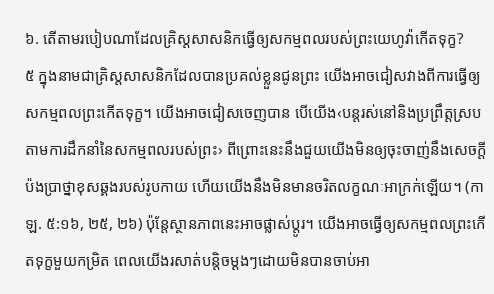៦. តើតាមរបៀបណាដែលគ្រិស្តសាសនិកធ្វើឲ្យសកម្មពលរបស់ព្រះយេហូវ៉ាកើតទុក្ខ?
៥ ក្នុងនាមជាគ្រិស្តសាសនិកដែលបានប្រគល់ខ្លួនជូនព្រះ យើងអាចជៀសវាងពីការធ្វើឲ្យសកម្មពលព្រះកើតទុក្ខ។ យើងអាចជៀសចេញបាន បើយើង‹បន្តរស់នៅនិងប្រព្រឹត្តស្របតាមការដឹកនាំនៃសកម្មពលរបស់ព្រះ› ពីព្រោះនេះនឹងជួយយើងមិនឲ្យចុះចាញ់នឹងសេចក្ដីប៉ងប្រាថ្នាខុសឆ្គងរបស់រូបកាយ ហើយយើងនឹងមិនមានចរិតលក្ខណៈអាក្រក់ឡើយ។ (កាឡ. ៥:១៦, ២៥, ២៦) ប៉ុន្តែស្ថានភាពនេះអាចផ្លាស់ប្ដូរ។ យើងអាចធ្វើឲ្យសកម្មពលព្រះកើតទុក្ខមួយកម្រិត ពេលយើងរសាត់បន្ដិចម្ដងៗដោយមិនបានចាប់អា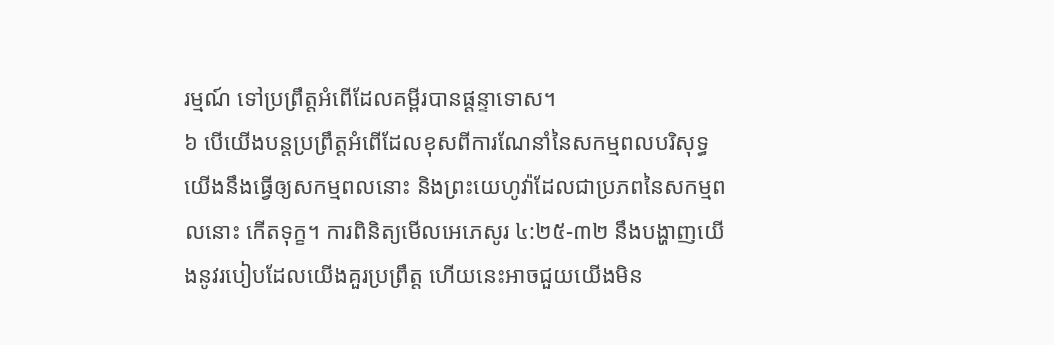រម្មណ៍ ទៅប្រព្រឹត្តអំពើដែលគម្ពីរបានផ្ដន្ទាទោស។
៦ បើយើងបន្តប្រព្រឹត្តអំពើដែលខុសពីការណែនាំនៃសកម្មពលបរិសុទ្ធ យើងនឹងធ្វើឲ្យសកម្មពលនោះ និងព្រះយេហូវ៉ាដែលជាប្រភពនៃសកម្មពលនោះ កើតទុក្ខ។ ការពិនិត្យមើលអេភេសូរ ៤:២៥-៣២ នឹងបង្ហាញយើងនូវរបៀបដែលយើងគួរប្រព្រឹត្ត ហើយនេះអាចជួយយើងមិន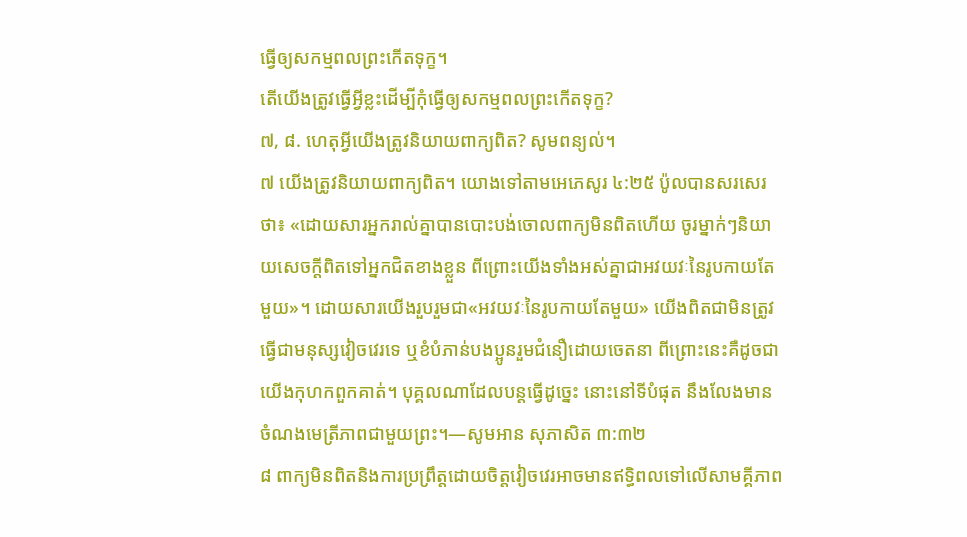ធ្វើឲ្យសកម្មពលព្រះកើតទុក្ខ។
តើយើងត្រូវធ្វើអ្វីខ្លះដើម្បីកុំធ្វើឲ្យសកម្មពលព្រះកើតទុក្ខ?
៧, ៨. ហេតុអ្វីយើងត្រូវនិយាយពាក្យពិត? សូមពន្យល់។
៧ យើងត្រូវនិយាយពាក្យពិត។ យោងទៅតាមអេភេសូរ ៤:២៥ ប៉ូលបានសរសេរថា៖ «ដោយសារអ្នករាល់គ្នាបានបោះបង់ចោលពាក្យមិនពិតហើយ ចូរម្នាក់ៗនិយាយសេចក្ដីពិតទៅអ្នកជិតខាងខ្លួន ពីព្រោះយើងទាំងអស់គ្នាជាអវយវៈនៃរូបកាយតែមួយ»។ ដោយសារយើងរួបរួមជា«អវយវៈនៃរូបកាយតែមួយ» យើងពិតជាមិនត្រូវធ្វើជាមនុស្សវៀចវេរទេ ឬខំបំភាន់បងប្អូនរួមជំនឿដោយចេតនា ពីព្រោះនេះគឺដូចជាយើងកុហកពួកគាត់។ បុគ្គលណាដែលបន្តធ្វើដូច្នេះ នោះនៅទីបំផុត នឹងលែងមានចំណងមេត្រីភាពជាមួយព្រះ។—សូមអាន សុភាសិត ៣:៣២
៨ ពាក្យមិនពិតនិងការប្រព្រឹត្តដោយចិត្តវៀចវេរអាចមានឥទ្ធិពលទៅលើសាមគ្គីភាព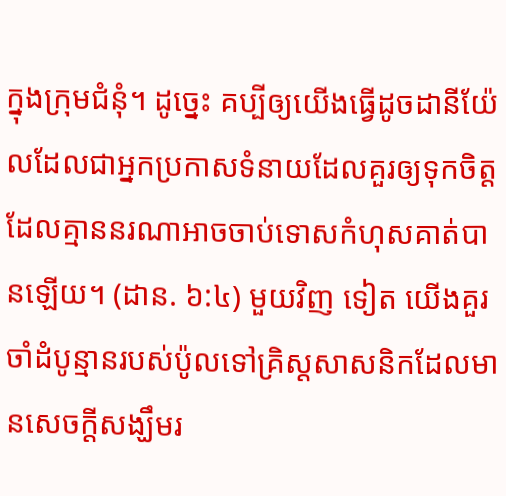ក្នុងក្រុមជំនុំ។ ដូច្នេះ គប្បីឲ្យយើងធ្វើដូចដានីយ៉ែលដែលជាអ្នកប្រកាសទំនាយដែលគួរឲ្យទុកចិត្ត ដែលគ្មាននរណាអាចចាប់ទោសកំហុសគាត់បានឡើយ។ (ដាន. ៦:៤) មួយវិញ ទៀត យើងគួរចាំដំបូន្មានរបស់ប៉ូលទៅគ្រិស្តសាសនិកដែលមានសេចក្ដីសង្ឃឹមរ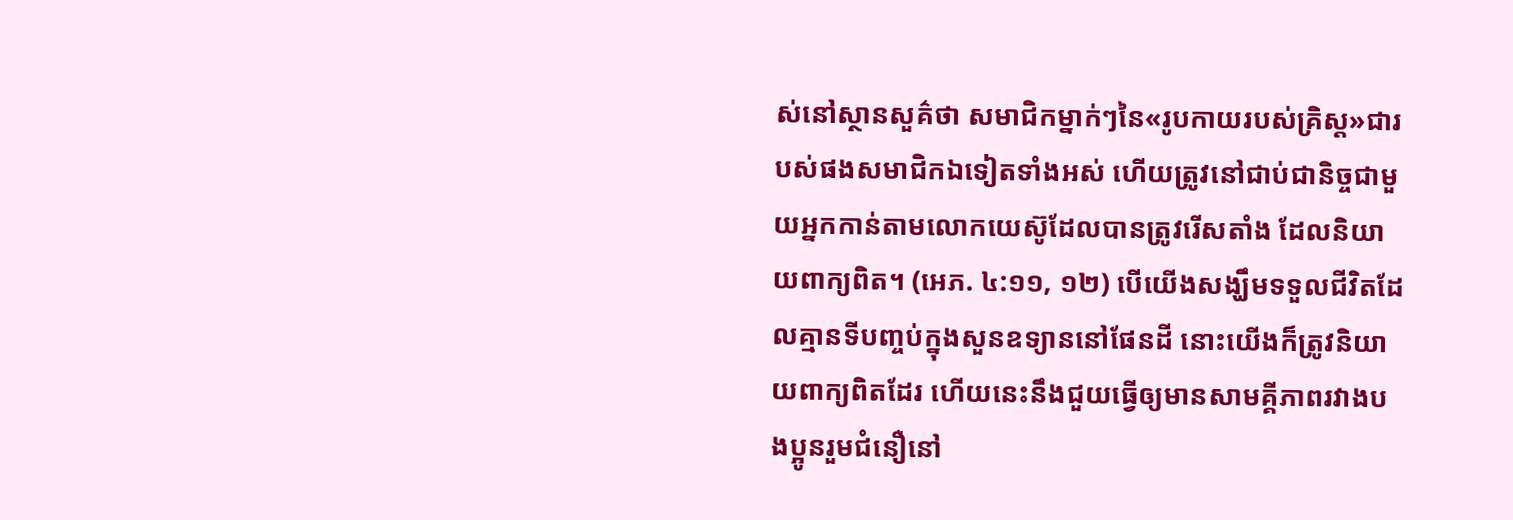ស់នៅស្ថានសួគ៌ថា សមាជិកម្នាក់ៗនៃ«រូបកាយរបស់គ្រិស្ត»ជារបស់ផងសមាជិកឯទៀតទាំងអស់ ហើយត្រូវនៅជាប់ជានិច្ចជាមួយអ្នកកាន់តាមលោកយេស៊ូដែលបានត្រូវរើសតាំង ដែលនិយាយពាក្យពិត។ (អេភ. ៤:១១, ១២) បើយើងសង្ឃឹមទទួលជីវិតដែលគ្មានទីបញ្ចប់ក្នុងសួនឧទ្យាននៅផែនដី នោះយើងក៏ត្រូវនិយាយពាក្យពិតដែរ ហើយនេះនឹងជួយធ្វើឲ្យមានសាមគ្គីភាពរវាងបងប្អូនរួមជំនឿនៅ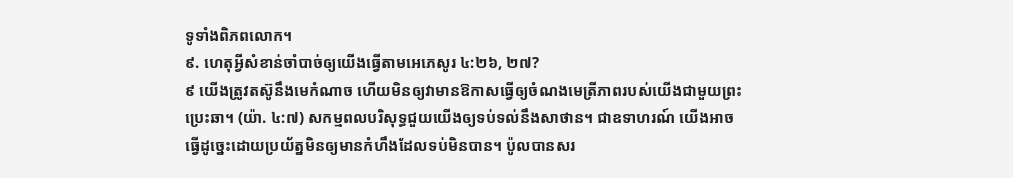ទូទាំងពិភពលោក។
៩. ហេតុអ្វីសំខាន់ចាំបាច់ឲ្យយើងធ្វើតាមអេភេសូរ ៤:២៦, ២៧?
៩ យើងត្រូវតស៊ូនឹងមេកំណាច ហើយមិនឲ្យវាមានឱកាសធ្វើឲ្យចំណងមេត្រីភាពរបស់យើងជាមួយព្រះប្រេះឆា។ (យ៉ា. ៤:៧) សកម្មពលបរិសុទ្ធជួយយើងឲ្យទប់ទល់នឹងសាថាន។ ជាឧទាហរណ៍ យើងអាចធ្វើដូច្នេះដោយប្រយ័ត្នមិនឲ្យមានកំហឹងដែលទប់មិនបាន។ ប៉ូលបានសរ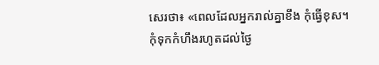សេរថា៖ «ពេលដែលអ្នករាល់គ្នាខឹង កុំធ្វើខុស។ កុំទុកកំហឹងរហូតដល់ថ្ងៃ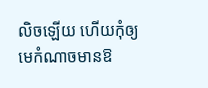លិចឡើយ ហើយកុំឲ្យមេកំណាចមានឱ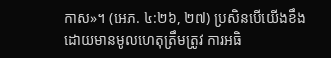កាស»។ (អេភ. ៤:២៦, ២៧) ប្រសិនបើយើងខឹងដោយមានមូលហេតុត្រឹមត្រូវ ការអធិ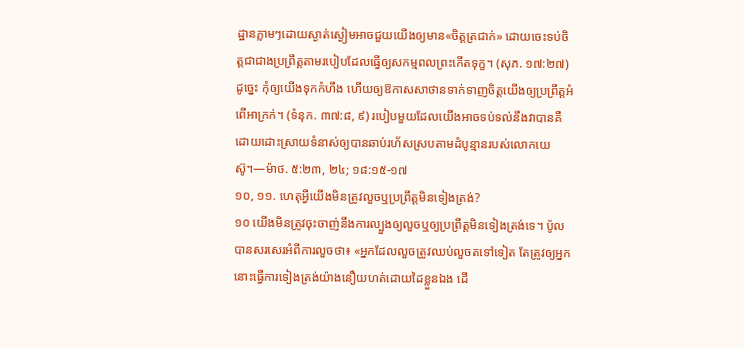ដ្ឋានភ្លាមៗដោយស្ងាត់ស្ងៀមអាចជួយយើងឲ្យមាន«ចិត្តត្រជាក់» ដោយចេះទប់ចិត្តជាជាងប្រព្រឹត្តតាមរបៀបដែលធ្វើឲ្យសកម្មពលព្រះកើតទុក្ខ។ (សុភ. ១៧:២៧) ដូច្នេះ កុំឲ្យយើងទុកកំហឹង ហើយឲ្យឱកាសសាថានទាក់ទាញចិត្តយើងឲ្យប្រព្រឹត្តអំពើអាក្រក់។ (ទំនុក. ៣៧:៨, ៩) របៀបមួយដែលយើងអាចទប់ទល់នឹងវាបានគឺដោយដោះស្រាយទំនាស់ឲ្យបានឆាប់រហ័សស្របតាមដំបូន្មានរបស់លោកយេស៊ូ។—ម៉ាថ. ៥:២៣, ២៤; ១៨:១៥-១៧
១០, ១១. ហេតុអ្វីយើងមិនត្រូវលួចឬប្រព្រឹត្តមិនទៀងត្រង់?
១០ យើងមិនត្រូវចុះចាញ់នឹងការល្បួងឲ្យលួចឬឲ្យប្រព្រឹត្តមិនទៀងត្រង់ទេ។ ប៉ូលបានសរសេរអំពីការលួចថា៖ «អ្នកដែលលួចត្រូវឈប់លួចតទៅទៀត តែត្រូវឲ្យអ្នកនោះធ្វើការទៀងត្រង់យ៉ាងនឿយហត់ដោយដៃខ្លួនឯង ដើ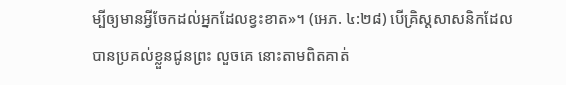ម្បីឲ្យមានអ្វីចែកដល់អ្នកដែលខ្វះខាត»។ (អេភ. ៤:២៨) បើគ្រិស្តសាសនិកដែលបានប្រគល់ខ្លួនជូនព្រះ លួចគេ នោះតាមពិតគាត់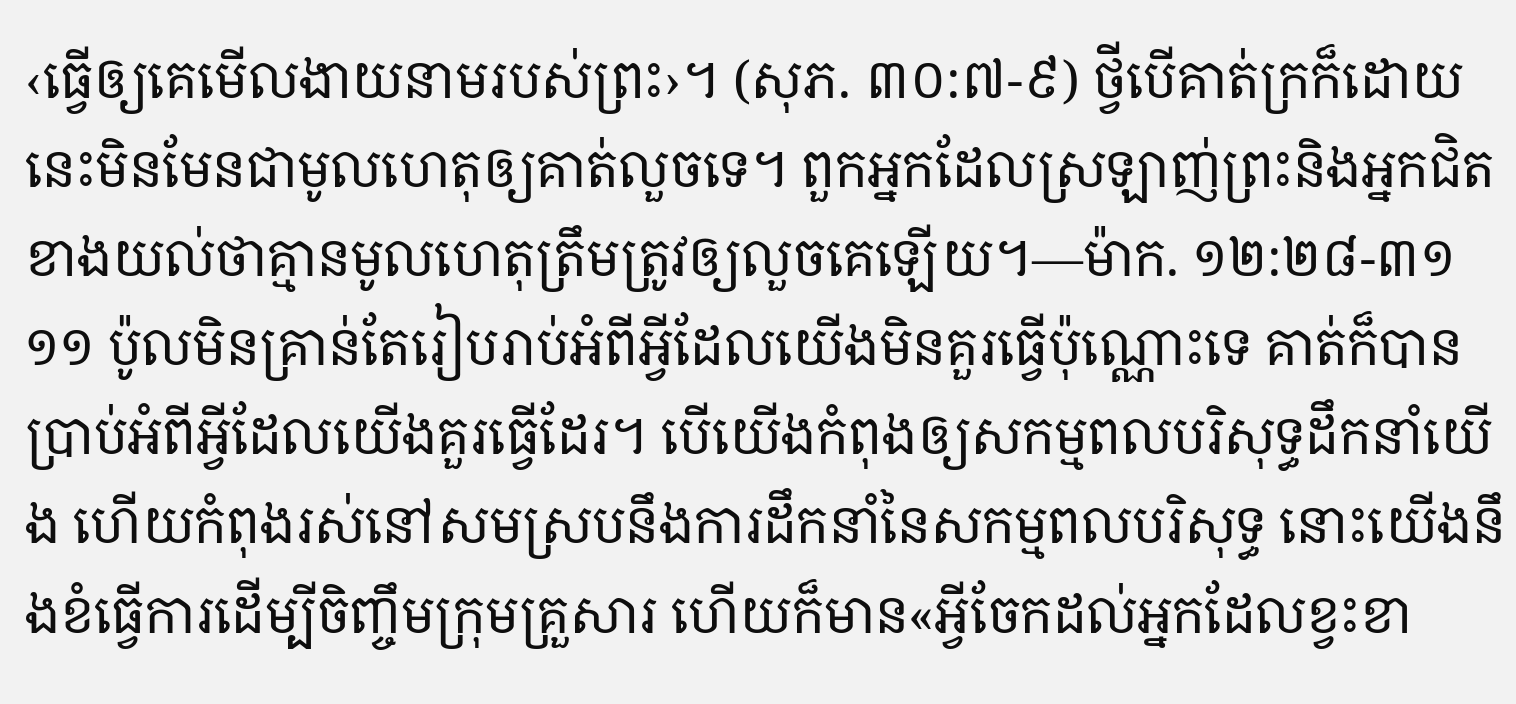‹ធ្វើឲ្យគេមើលងាយនាមរបស់ព្រះ›។ (សុភ. ៣០:៧-៩) ថ្វីបើគាត់ក្រក៏ដោយ នេះមិនមែនជាមូលហេតុឲ្យគាត់លួចទេ។ ពួកអ្នកដែលស្រឡាញ់ព្រះនិងអ្នកជិតខាងយល់ថាគ្មានមូលហេតុត្រឹមត្រូវឲ្យលួចគេឡើយ។—ម៉ាក. ១២:២៨-៣១
១១ ប៉ូលមិនគ្រាន់តែរៀបរាប់អំពីអ្វីដែលយើងមិនគួរធ្វើប៉ុណ្ណោះទេ គាត់ក៏បានប្រាប់អំពីអ្វីដែលយើងគួរធ្វើដែរ។ បើយើងកំពុងឲ្យសកម្មពលបរិសុទ្ធដឹកនាំយើង ហើយកំពុងរស់នៅសមស្របនឹងការដឹកនាំនៃសកម្មពលបរិសុទ្ធ នោះយើងនឹងខំធ្វើការដើម្បីចិញ្ចឹមក្រុមគ្រួសារ ហើយក៏មាន«អ្វីចែកដល់អ្នកដែលខ្វះខា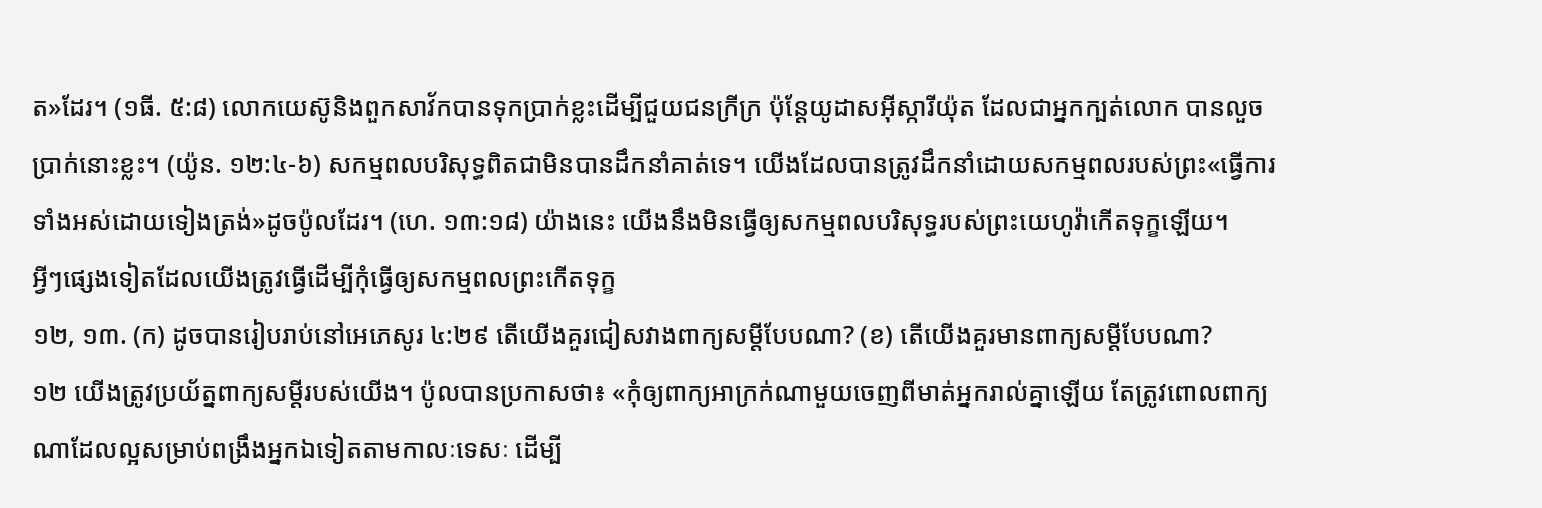ត»ដែរ។ (១ធី. ៥:៨) លោកយេស៊ូនិងពួកសាវ័កបានទុកប្រាក់ខ្លះដើម្បីជួយជនក្រីក្រ ប៉ុន្តែយូដាសអ៊ីស្ការីយ៉ុត ដែលជាអ្នកក្បត់លោក បានលួចប្រាក់នោះខ្លះ។ (យ៉ូន. ១២:៤-៦) សកម្មពលបរិសុទ្ធពិតជាមិនបានដឹកនាំគាត់ទេ។ យើងដែលបានត្រូវដឹកនាំដោយសកម្មពលរបស់ព្រះ«ធ្វើការទាំងអស់ដោយទៀងត្រង់»ដូចប៉ូលដែរ។ (ហេ. ១៣:១៨) យ៉ាងនេះ យើងនឹងមិនធ្វើឲ្យសកម្មពលបរិសុទ្ធរបស់ព្រះយេហូវ៉ាកើតទុក្ខឡើយ។
អ្វីៗផ្សេងទៀតដែលយើងត្រូវធ្វើដើម្បីកុំធ្វើឲ្យសកម្មពលព្រះកើតទុក្ខ
១២, ១៣. (ក) ដូចបានរៀបរាប់នៅអេភេសូរ ៤:២៩ តើយើងគួរជៀសវាងពាក្យសម្ដីបែបណា? (ខ) តើយើងគួរមានពាក្យសម្ដីបែបណា?
១២ យើងត្រូវប្រយ័ត្នពាក្យសម្ដីរបស់យើង។ ប៉ូលបានប្រកាសថា៖ «កុំឲ្យពាក្យអាក្រក់ណាមួយចេញពីមាត់អ្នករាល់គ្នាឡើយ តែត្រូវពោលពាក្យណាដែលល្អសម្រាប់ពង្រឹងអ្នកឯទៀតតាមកាលៈទេសៈ ដើម្បី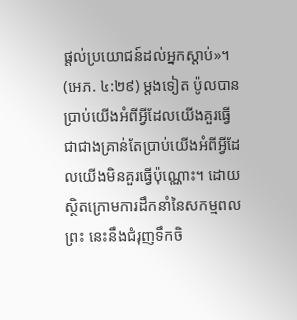ផ្ដល់ប្រយោជន៍ដល់អ្នកស្ដាប់»។ (អេភ. ៤:២៩) ម្ដងទៀត ប៉ូលបានប្រាប់យើងអំពីអ្វីដែលយើងគួរធ្វើ ជាជាងគ្រាន់តែប្រាប់យើងអំពីអ្វីដែលយើងមិនគួរធ្វើប៉ុណ្ណោះ។ ដោយស្ថិតក្រោមការដឹកនាំនៃសកម្មពលព្រះ នេះនឹងជំរុញទឹកចិ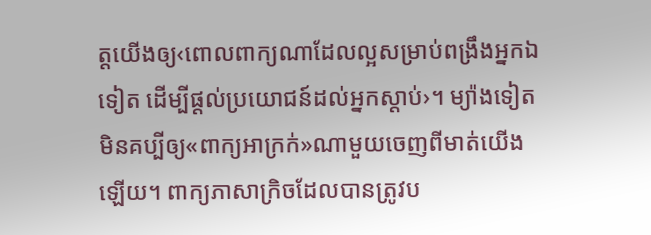ត្តយើងឲ្យ‹ពោលពាក្យណាដែលល្អសម្រាប់ពង្រឹងអ្នកឯទៀត ដើម្បីផ្ដល់ប្រយោជន៍ដល់អ្នកស្ដាប់›។ ម្យ៉ាងទៀត មិនគប្បីឲ្យ«ពាក្យអាក្រក់»ណាមួយចេញពីមាត់យើងឡើយ។ ពាក្យភាសាក្រិចដែលបានត្រូវប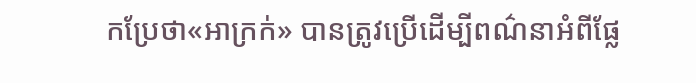កប្រែថា«អាក្រក់» បានត្រូវប្រើដើម្បីពណ៌នាអំពីផ្លែ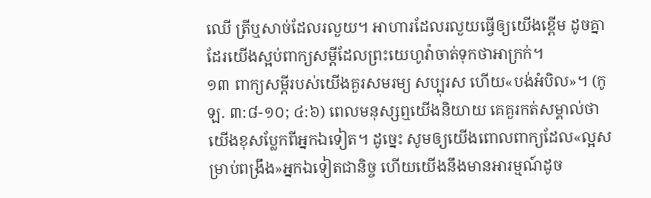ឈើ ត្រីឬសាច់ដែលរលួយ។ អាហារដែលរលួយធ្វើឲ្យយើងខ្ពើម ដូចគ្នាដែរយើងស្អប់ពាក្យសម្ដីដែលព្រះយេហូវ៉ាចាត់ទុកថាអាក្រក់។
១៣ ពាក្យសម្ដីរបស់យើងគួរសមរម្យ សប្បុរស ហើយ«បង់អំបិល»។ (កូឡ. ៣:៨-១០; ៤:៦) ពេលមនុស្សឮយើងនិយាយ គេគួរកត់សម្គាល់ថាយើងខុសប្លែកពីអ្នកឯទៀត។ ដូច្នេះ សូមឲ្យយើងពោលពាក្យដែល«ល្អសម្រាប់ពង្រឹង»អ្នកឯទៀតជានិច្ច ហើយយើងនឹងមានអារម្មណ៍ដូច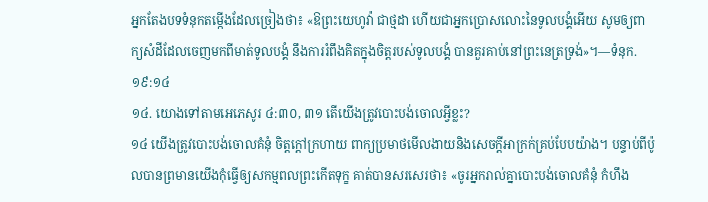អ្នកតែងបទទំនុកតម្កើងដែលច្រៀងថា៖ «ឱព្រះយេហូវ៉ា ជាថ្មដា ហើយជាអ្នកប្រោសលោះនៃទូលបង្គំអើយ សូមឲ្យពាក្យសំដីដែលចេញមកពីមាត់ទូលបង្គំ នឹងការរំពឹងគិតក្នុងចិត្តរបស់ទូលបង្គំ បានគួរគាប់នៅព្រះនេត្រទ្រង់»។—ទំនុក. ១៩:១៤
១៤. យោងទៅតាមអេភេសូរ ៤:៣០, ៣១ តើយើងត្រូវបោះបង់ចោលអ្វីខ្លះ?
១៤ យើងត្រូវបោះបង់ចោលគំនុំ ចិត្តក្ដៅក្រហាយ ពាក្យប្រមាថមើលងាយនិងសេចក្ដីអាក្រក់គ្រប់បែបយ៉ាង។ បន្ទាប់ពីប៉ូលបានព្រមានយើងកុំធ្វើឲ្យសកម្មពលព្រះកើតទុក្ខ គាត់បានសរសេរថា៖ «ចូរអ្នករាល់គ្នាបោះបង់ចោលគំនុំ កំហឹង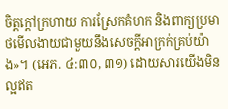ចិត្តក្ដៅក្រហាយ ការស្រែកគំហក និងពាក្យប្រមាថមើលងាយជាមួយនឹងសេចក្ដីអាក្រក់គ្រប់យ៉ាង»។ (អេភ. ៤:៣០, ៣១) ដោយសារយើងមិនល្អឥត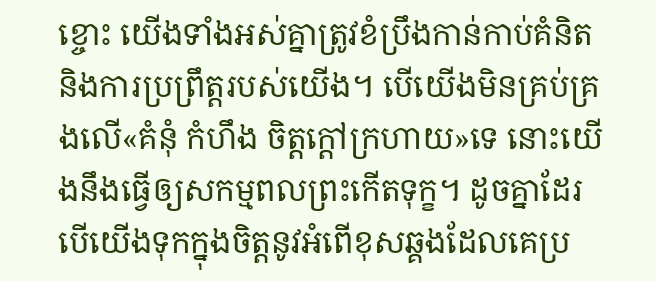ខ្ចោះ យើងទាំងអស់គ្នាត្រូវខំប្រឹងកាន់កាប់គំនិតនិងការប្រព្រឹត្តរបស់យើង។ បើយើងមិនគ្រប់គ្រងលើ«គំនុំ កំហឹង ចិត្តក្ដៅក្រហាយ»ទេ នោះយើងនឹងធ្វើឲ្យសកម្មពលព្រះកើតទុក្ខ។ ដូចគ្នាដែរ បើយើងទុកក្នុងចិត្តនូវអំពើខុសឆ្គងដែលគេប្រ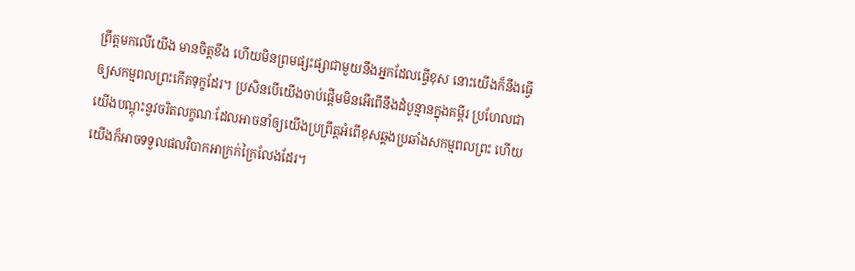ព្រឹត្តមកលើយើង មានចិត្តខឹង ហើយមិនព្រមផ្សះផ្សាជាមួយនឹងអ្នកដែលធ្វើខុស នោះយើងក៏នឹងធ្វើឲ្យសកម្មពលព្រះកើតទុក្ខដែរ។ ប្រសិនបើយើងចាប់ផ្ដើមមិនអើពើនឹងដំបូន្មានក្នុងគម្ពីរ ប្រហែលជាយើងបណ្ដុះនូវចរិតលក្ខណៈដែលអាចនាំឲ្យយើងប្រព្រឹត្តអំពើខុសឆ្គងប្រឆាំងសកម្មពលព្រះ ហើយយើងក៏អាចទទួលផលវិបាកអាក្រក់ក្រៃលែងដែរ។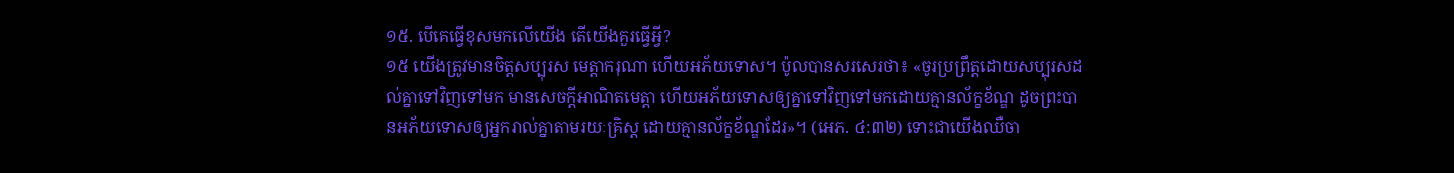១៥. បើគេធ្វើខុសមកលើយើង តើយើងគួរធ្វើអ្វី?
១៥ យើងត្រូវមានចិត្តសប្បុរស មេត្ដាករុណា ហើយអភ័យទោស។ ប៉ូលបានសរសេរថា៖ «ចូរប្រព្រឹត្តដោយសប្បុរសដល់គ្នាទៅវិញទៅមក មានសេចក្ដីអាណិតមេត្ដា ហើយអភ័យទោសឲ្យគ្នាទៅវិញទៅមកដោយគ្មានល័ក្ខខ័ណ្ឌ ដូចព្រះបានអភ័យទោសឲ្យអ្នករាល់គ្នាតាមរយៈគ្រិស្ត ដោយគ្មានល័ក្ខខ័ណ្ឌដែរ»។ (អេភ. ៤:៣២) ទោះជាយើងឈឺចា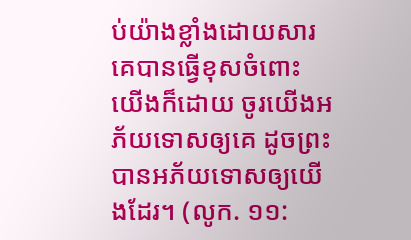ប់យ៉ាងខ្លាំងដោយសារគេបានធ្វើខុសចំពោះយើងក៏ដោយ ចូរយើងអភ័យទោសឲ្យគេ ដូចព្រះបានអភ័យទោសឲ្យយើងដែរ។ (លូក. ១១: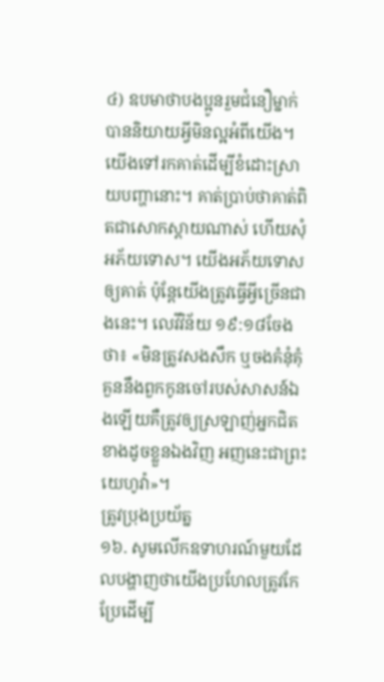៤) ឧបមាថាបងប្អូនរួមជំនឿម្នាក់បាននិយាយអ្វីមិនល្អអំពីយើង។ យើងទៅរកគាត់ដើម្បីខំដោះស្រាយបញ្ហានោះ។ គាត់ប្រាប់ថាគាត់ពិតជាសោកស្ដាយណាស់ ហើយសុំអភ័យទោស។ យើងអភ័យទោសឲ្យគាត់ ប៉ុន្តែយើងត្រូវធ្វើអ្វីច្រើនជាងនេះ។ លេវីវិន័យ ១៩:១៨ចែងថា៖ «មិនត្រូវសងសឹក ឬចងគំនុំគុំគួននឹងពួកកូនចៅរបស់សាសន៍ឯងឡើយគឺត្រូវឲ្យស្រឡាញ់អ្នកជិតខាងដូចខ្លួនឯងវិញ អញនេះជាព្រះយេហូវ៉ា»។
ត្រូវប្រុងប្រយ័ត្ន
១៦. សូមលើកឧទាហរណ៍មួយដែលបង្ហាញថាយើងប្រហែលត្រូវកែប្រែដើម្បី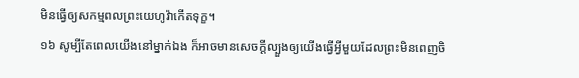មិនធ្វើឲ្យសកម្មពលព្រះយេហូវ៉ាកើតទុក្ខ។
១៦ សូម្បីតែពេលយើងនៅម្នាក់ឯង ក៏អាចមានសេចក្ដីល្បួងឲ្យយើងធ្វើអ្វីមួយដែលព្រះមិនពេញចិ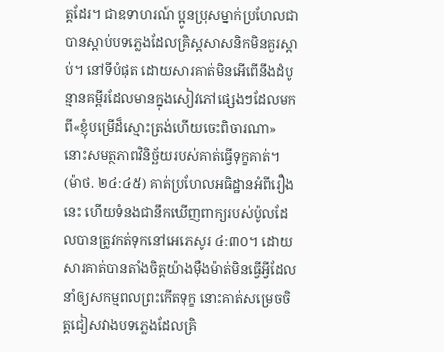ត្តដែរ។ ជាឧទាហរណ៍ ប្អូនប្រុសម្នាក់ប្រហែលជាបានស្ដាប់បទភ្លេងដែលគ្រិស្តសាសនិកមិនគួរស្ដាប់។ នៅទីបំផុត ដោយសារគាត់មិនអើពើនឹងដំបូន្មានគម្ពីរដែលមានក្នុងសៀវភៅផ្សេងៗដែលមកពី«ខ្ញុំបម្រើដ៏ស្មោះត្រង់ហើយចេះពិចារណា» នោះសមត្ថភាពវិនិច្ឆ័យរបស់គាត់ធ្វើទុក្ខគាត់។ (ម៉ាថ. ២៤:៤៥) គាត់ប្រហែលអធិដ្ឋានអំពីរឿងនេះ ហើយទំនងជានឹកឃើញពាក្យរបស់ប៉ូលដែលបានត្រូវកត់ទុកនៅអេភេសូរ ៤:៣០។ ដោយសារគាត់បានតាំងចិត្តយ៉ាងម៉ឺងម៉ាត់មិនធ្វើអ្វីដែលនាំឲ្យសកម្មពលព្រះកើតទុក្ខ នោះគាត់សម្រេចចិត្តជៀសវាងបទភ្លេងដែលគ្រិ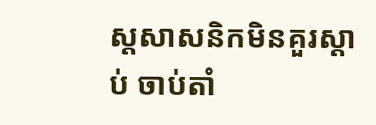ស្តសាសនិកមិនគួរស្ដាប់ ចាប់តាំ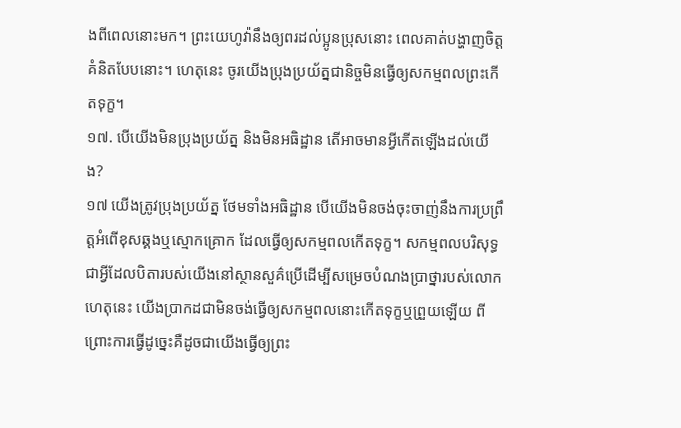ងពីពេលនោះមក។ ព្រះយេហូវ៉ានឹងឲ្យពរដល់ប្អូនប្រុសនោះ ពេលគាត់បង្ហាញចិត្តគំនិតបែបនោះ។ ហេតុនេះ ចូរយើងប្រុងប្រយ័ត្នជានិច្ចមិនធ្វើឲ្យសកម្មពលព្រះកើតទុក្ខ។
១៧. បើយើងមិនប្រុងប្រយ័ត្ន និងមិនអធិដ្ឋាន តើអាចមានអ្វីកើតឡើងដល់យើង?
១៧ យើងត្រូវប្រុងប្រយ័ត្ន ថែមទាំងអធិដ្ឋាន បើយើងមិនចង់ចុះចាញ់នឹងការប្រព្រឹត្តអំពើខុសឆ្គងឬស្មោកគ្រោក ដែលធ្វើឲ្យសកម្មពលកើតទុក្ខ។ សកម្មពលបរិសុទ្ធជាអ្វីដែលបិតារបស់យើងនៅស្ថានសួគ៌ប្រើដើម្បីសម្រេចបំណងប្រាថ្នារបស់លោក ហេតុនេះ យើងប្រាកដជាមិនចង់ធ្វើឲ្យសកម្មពលនោះកើតទុក្ខឬព្រួយឡើយ ពីព្រោះការធ្វើដូច្នេះគឺដូចជាយើងធ្វើឲ្យព្រះ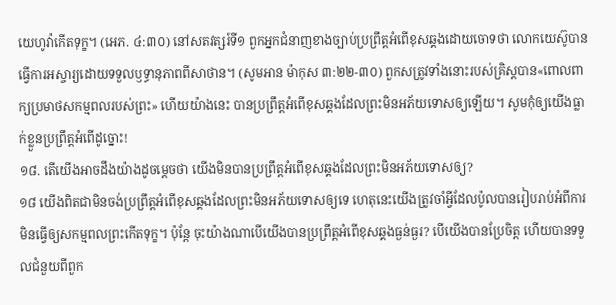យេហូវ៉ាកើតទុក្ខ។ (អេភ. ៤:៣០) នៅសតវត្សរ៍ទី១ ពួកអ្នកជំនាញខាងច្បាប់ប្រព្រឹត្តអំពើខុសឆ្គងដោយចោទថា លោកយេស៊ូបានធ្វើការអស្ចារ្យដោយទទួលឫទ្ធានុភាពពីសាថាន។ (សូមអាន ម៉ាកុស ៣:២២-៣០) ពួកសត្រូវទាំងនោះរបស់គ្រិស្តបាន«ពោលពាក្យប្រមាថសកម្មពលរបស់ព្រះ» ហើយយ៉ាងនេះ បានប្រព្រឹត្តអំពើខុសឆ្គងដែលព្រះមិនអភ័យទោសឲ្យឡើយ។ សូមកុំឲ្យយើងធ្លាក់ខ្លួនប្រព្រឹត្តអំពើដូច្នោះ!
១៨. តើយើងអាចដឹងយ៉ាងដូចម្ដេចថា យើងមិនបានប្រព្រឹត្តអំពើខុសឆ្គងដែលព្រះមិនអភ័យទោសឲ្យ?
១៨ យើងពិតជាមិនចង់ប្រព្រឹត្តអំពើខុសឆ្គងដែលព្រះមិនអភ័យទោសឲ្យទេ ហេតុនេះយើងត្រូវចាំអ្វីដែលប៉ូលបានរៀបរាប់អំពីការមិនធ្វើឲ្យសកម្មពលព្រះកើតទុក្ខ។ ប៉ុន្តែ ចុះយ៉ាងណាបើយើងបានប្រព្រឹត្តអំពើខុសឆ្គងធ្ងន់ធ្ងរ? បើយើងបានប្រែចិត្ត ហើយបានទទួលជំនួយពីពួក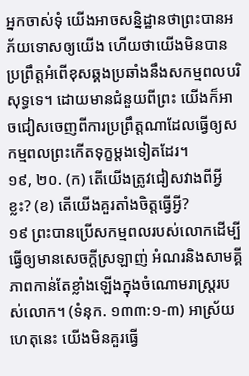អ្នកចាស់ទុំ យើងអាចសន្និដ្ឋានថាព្រះបានអភ័យទោសឲ្យយើង ហើយថាយើងមិនបានប្រព្រឹត្តអំពើខុសឆ្គងប្រឆាំងនឹងសកម្មពលបរិសុទ្ធទេ។ ដោយមានជំនួយពីព្រះ យើងក៏អាចជៀសចេញពីការប្រព្រឹត្តណាដែលធ្វើឲ្យសកម្មពលព្រះកើតទុក្ខម្ដងទៀតដែរ។
១៩, ២០. (ក) តើយើងត្រូវជៀសវាងពីអ្វីខ្លះ? (ខ) តើយើងគួរតាំងចិត្តធ្វើអ្វី?
១៩ ព្រះបានប្រើសកម្មពលរបស់លោកដើម្បីធ្វើឲ្យមានសេចក្ដីស្រឡាញ់ អំណរនិងសាមគ្គីភាពកាន់តែខ្លាំងឡើងក្នុងចំណោមរាស្ត្ររបស់លោក។ (ទំនុក. ១៣៣:១-៣) អាស្រ័យហេតុនេះ យើងមិនគួរធ្វើ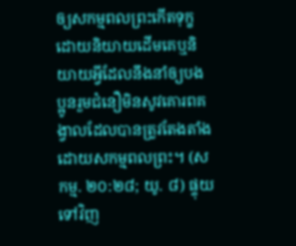ឲ្យសកម្មពលព្រះកើតទុក្ខដោយនិយាយដើមគេឬនិយាយអ្វីដែលនឹងនាំឲ្យបងប្អូនរួមជំនឿមិនសូវគោរពគង្វាលដែលបានត្រូវតែងតាំងដោយសកម្មពលព្រះ។ (សកម្ម. ២០:២៨; យូ. ៨) ផ្ទុយទៅវិញ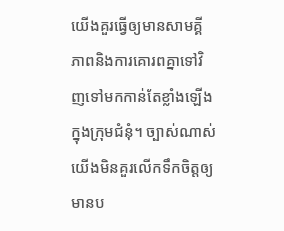យើងគួរធ្វើឲ្យមានសាមគ្គីភាពនិងការគោរពគ្នាទៅវិញទៅមកកាន់តែខ្លាំងឡើងក្នុងក្រុមជំនុំ។ ច្បាស់ណាស់ យើងមិនគួរលើកទឹកចិត្តឲ្យមានប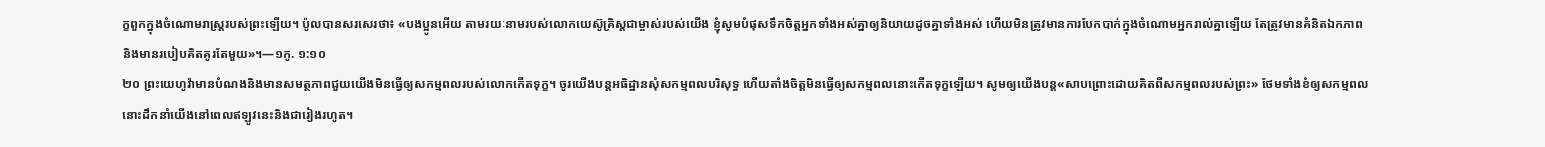ក្ខពួកក្នុងចំណោមរាស្ត្ររបស់ព្រះឡើយ។ ប៉ូលបានសរសេរថា៖ «បងប្អូនអើយ តាមរយៈនាមរបស់លោកយេស៊ូគ្រិស្តជាម្ចាស់របស់យើង ខ្ញុំសូមបំផុសទឹកចិត្តអ្នកទាំងអស់គ្នាឲ្យនិយាយដូចគ្នាទាំងអស់ ហើយមិនត្រូវមានការបែកបាក់ក្នុងចំណោមអ្នករាល់គ្នាឡើយ តែត្រូវមានគំនិតឯកភាព និងមានរបៀបគិតគូរតែមួយ»។—១កូ. ១:១០
២០ ព្រះយេហូវ៉ាមានបំណងនិងមានសមត្ថភាពជួយយើងមិនធ្វើឲ្យសកម្មពលរបស់លោកកើតទុក្ខ។ ចូរយើងបន្តអធិដ្ឋានសុំសកម្មពលបរិសុទ្ធ ហើយតាំងចិត្តមិនធ្វើឲ្យសកម្មពលនោះកើតទុក្ខឡើយ។ សូមឲ្យយើងបន្ត«សាបព្រោះដោយគិតពីសកម្មពលរបស់ព្រះ» ថែមទាំងខំឲ្យសកម្មពលនោះដឹកនាំយើងនៅពេលឥឡូវនេះនិងជារៀងរហូត។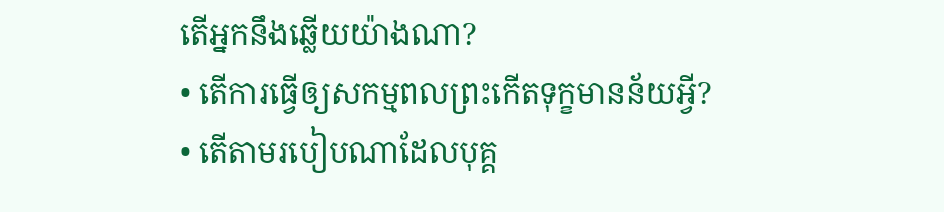តើអ្នកនឹងឆ្លើយយ៉ាងណា?
• តើការធ្វើឲ្យសកម្មពលព្រះកើតទុក្ខមានន័យអ្វី?
• តើតាមរបៀបណាដែលបុគ្គ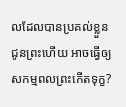លដែលបានប្រគល់ខ្លួនជូនព្រះហើយ អាចធ្វើឲ្យសកម្មពលព្រះកើតទុក្ខ?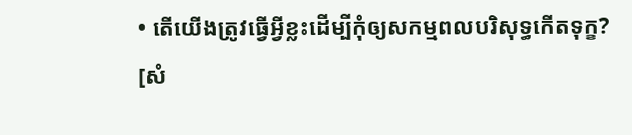• តើយើងត្រូវធ្វើអ្វីខ្លះដើម្បីកុំឲ្យសកម្មពលបរិសុទ្ធកើតទុក្ខ?
[សំ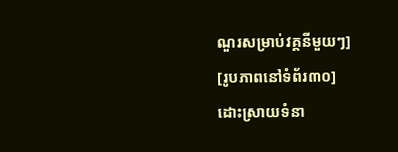ណួរសម្រាប់វគ្គនីមួយៗ]
[រូបភាពនៅទំព័រ៣០]
ដោះស្រាយទំនា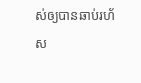ស់ឲ្យបានឆាប់រហ័ស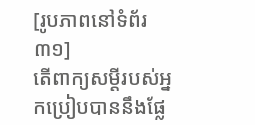[រូបភាពនៅទំព័រ៣១]
តើពាក្យសម្ដីរបស់អ្នកប្រៀបបាននឹងផ្លែ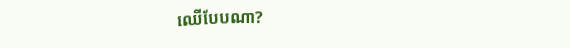ឈើបែបណា?